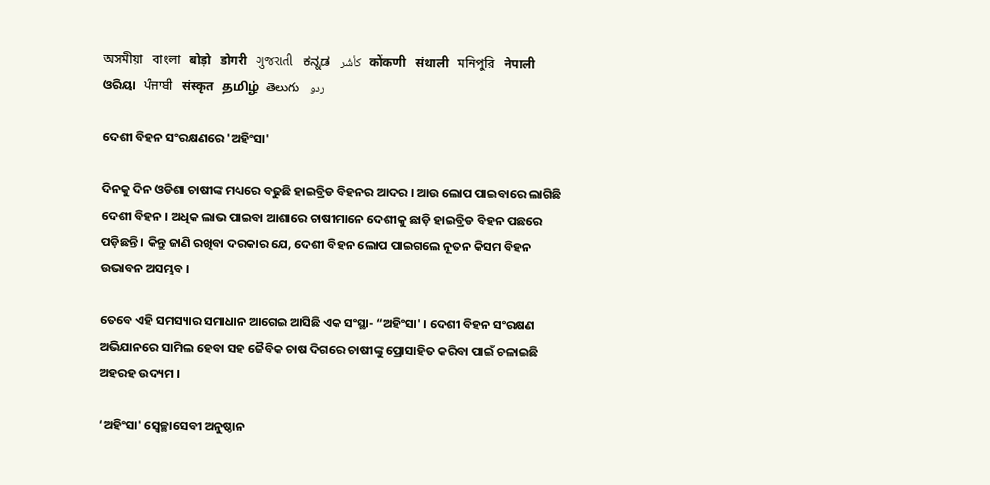অসমীয়া   বাংলা   बोड़ो   डोगरी   ગુજરાતી   ಕನ್ನಡ   كأشُر   कोंकणी   संथाली   মনিপুরি   नेपाली   ଓରିୟା   ਪੰਜਾਬੀ   संस्कृत   தமிழ்  తెలుగు   ردو

ଦେଶୀ ବିହନ ସଂରକ୍ଷଣରେ 'ଅହିଂସା'

ଦିନକୁ ଦିନ ଓଡିଶା ଚାଷୀଙ୍କ ମଧ୍ୟରେ ବଢୁଛି ହାଇବ୍ରିଡ ବିହନର ଆଦର । ଆଉ ଲୋପ ପାଇବାରେ ଲାଗିଛି ଦେଶୀ ବିହନ । ଅଧିକ ଲାଭ ପାଇବା ଆଶାରେ ଚାଷୀମାନେ ଦେଶୀକୁ ଛାଡ଼ି ହାଇବ୍ରିଡ ବିହନ ପଛରେ ପଡ଼ିଛନ୍ତି । କିନ୍ତୁ ଜାଣି ରଖିବା ଦରକାର ଯେ, ଦେଶୀ ବିହନ ଲୋପ ପାଇଗଲେ ନୂତନ କିସମ ବିହନ ଉଭାବନ ଅସମ୍ଭବ ।

ତେବେ ଏହି ସମସ୍ୟାର ସମାଧାନ ଆଗେଇ ଆସିଛି ଏକ ସଂସ୍ଥା- “ଅହିଂସା' । ଦେଶୀ ବିହନ ସଂରକ୍ଷଣ ଅଭିଯାନରେ ସାମିଲ ହେବା ସହ ଜୈବିକ ଚାଷ ଦିଗରେ ଚାଷୀଙ୍କୁ ପ୍ରୋସାହିତ କରିବା ପାଇଁ ଚଳାଇଛି  ଅହରହ ଉଦ୍ୟମ ।

‘ଅହିଂସା' ସ୍ଵେଚ୍ଛାସେବୀ ଅନୁଷ୍ଠାନ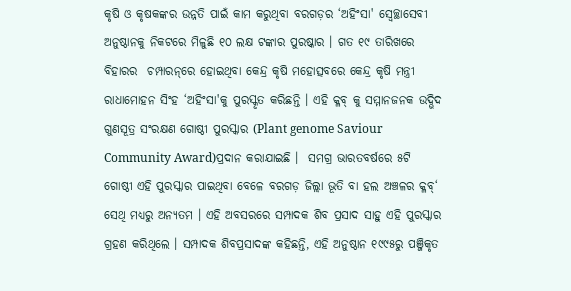କୃଷି ଓ କୃଷକଙ୍କର ଉନ୍ନତି ପାଇଁ କାମ କରୁଥିବା ବରଗଡ଼ର ‘ଅହିଂସା' ସ୍ଵେଚ୍ଛାସେବୀ ଅନୁଷ୍ଠାନକୁ ନିକଟରେ ମିଳୁଛି ୧୦ ଲକ୍ଷ ଟଙ୍କାର ପୁରଷ୍କାର । ଗତ ୧୯ ତାରିଖରେ ବିହାରର  ଚମ୍ପାରନ୍‌ରେ ହୋଇଥିବା କେନ୍ଦ୍ର କୃଷି ମହୋତ୍ସବରେ କେନ୍ଦ୍ର କୃଷି ମନ୍ତ୍ରୀ ରାଧାମୋହନ ସିଂହ ‘ଅହିଂସା'କୁ ପୁରସ୍କୃତ କରିଛନ୍ତି । ଏହି କ୍ଳବ୍ କୁ ସମ୍ମାନଜନକ ଉଦ୍ଭିଦ ଗୁଣସୂତ୍ର ସଂରକ୍ଷଣ ଗୋଷ୍ଠୀ ପୁରସ୍କାର (Plant genome Saviour  Community Award)ପ୍ରଦାନ କରାଯାଇଛି ।  ସମଗ୍ର ଭାରତବର୍ଷରେ ୫ଟି ଗୋଷ୍ଠୀ ଏହି ପୁରସ୍କାର ପାଇଥିବା ବେଳେ ବରଗଡ଼ ଜିଲ୍ଲା ଭୂତି ବା ହଲ ଅଞ୍ଚଳର କ୍ଳବ୍‘ ସେଥି ମଧ୍ୟରୁ ଅନ୍ୟତମ । ଏହି ଅବସରରେ ସମ୍ପାଦକ ଶିବ ପ୍ରସାଦ ସାହୁ ଏହି ପୁରସ୍କାର ଗ୍ରହଣ କରିଥିଲେ । ସମ୍ପାଦକ ଶିବପ୍ରସାଦଙ୍କ କହିଛନ୍ତି, ଏହି ଅନୁଷ୍ଠାନ ୧୯୯୫ରୁ ପଞ୍ଜିକୃତ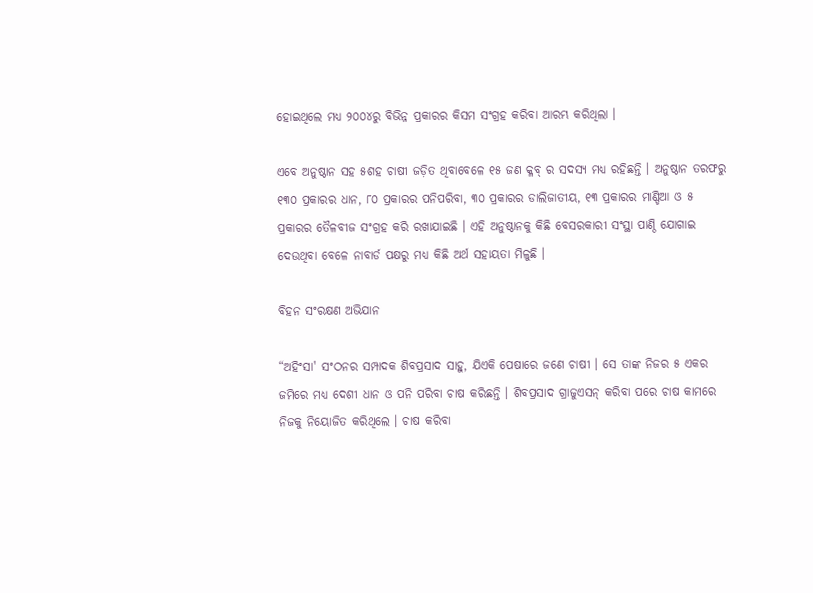ହୋଇଥିଲେ ମଧ୍ୟ ୨୦୦୪ରୁ ବିଭିନ୍ନ ପ୍ରକାରର କିସମ ସଂଗ୍ରହ କରିବା ଆରମ୍ଭ କରିଥିଲା ।

ଏବେ ଅନୁଷ୍ଠାନ ସହ ୫ଶହ ଚାଷୀ ଜଡ଼ିତ ଥିବାବେଳେ ୧୫ ଜଣ କ୍ଳବ୍ ର ସଦସ୍ୟ ମଧ୍ୟ ରହିଛନ୍ତି । ଅନୁଷ୍ଠାନ ତରଫରୁ ୧୩୦ ପ୍ରକାରର ଧାନ, ୮୦ ପ୍ରକାରର ପନିପରିବା, ୩୦ ପ୍ରକାରର ଡାଲିଜାତୀୟ, ୧୩ ପ୍ରକାରର ମାଣ୍ଡିଆ ଓ ୫ ପ୍ରକାରର ତୈଳବୀଜ ସଂଗ୍ରହ କରି ରଖାଯାଇଛି । ଏହି ଅନୁଷ୍ଠାନକୁ କିଛି ବେସରକାରୀ ସଂସ୍ଥା ପାଣ୍ଠି ଯୋଗାଇ ଦେଉଥିବା ବେଳେ ନାବାର୍ଡ ପକ୍ଷରୁ ମଧ୍ୟ କିଛି ଅର୍ଥ ସହାୟତା ମିଳୁଛି ।

ବିହନ ସଂରକ୍ଷଣ ଅଭିଯାନ

“ଅହିଂସା' ସଂଠନର ସମ୍ପାଦକ ଶିବପ୍ରସାଦ ସାହୁ, ଯିଏକି ପେଷାରେ ଜଣେ ଚାଷୀ । ସେ ତାଙ୍କ ନିଜର ୫ ଏକର ଜମିରେ ମଧ୍ୟ ଦେଶୀ ଧାନ ଓ ପନି ପରିବା ଚାଷ କରିଛନ୍ତି । ଶିବପ୍ରସାଦ ଗ୍ରାଜୁଏସନ୍ କରିବା ପରେ ଚାଷ କାମରେ ନିଜକୁ ନିୟୋଜିତ କରିଥିଲେ । ଚାଷ କରିବା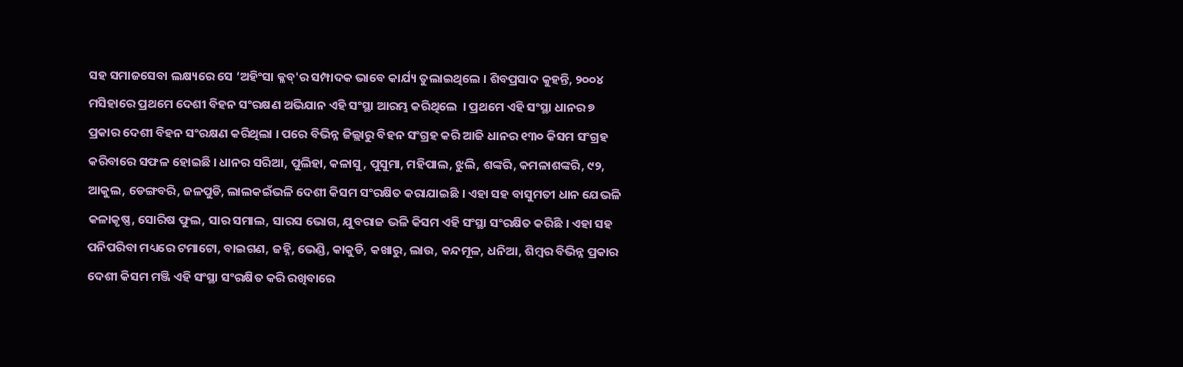ସହ ସମାଜସେବା ଲକ୍ଷ୍ୟରେ ସେ ‘ଅହିଂସା କ୍ଳବ୍'ର ସମ୍ପାଦକ ଭାବେ କାର୍ଯ୍ୟ ତୁଲାଇଥିଲେ । ଶିବପ୍ରସାଦ କୁହନ୍ତି, ୨୦୦୪ ମସିହାରେ ପ୍ରଥମେ ଦେଶୀ ବିହନ ସଂରକ୍ଷଣ ଅଭିଯାନ ଏହି ସଂସ୍ଥା ଆରମ୍ଭ କରିଥିଲେ  । ପ୍ରଥମେ ଏହି ସଂସ୍ଥା ଧାନର ୭ ପ୍ରକାର ଦେଶୀ ବିହନ ସଂରକ୍ଷଣ କରିଥିଲା । ପରେ ବିଭିନ୍ନ ଜିଲ୍ଲାରୁ ବିହନ ସଂଗ୍ରହ କରି ଆଜି ଧାନର ୧୩୦ କିସମ ସଂଗ୍ରହ କରିବାରେ ସଫଳ ହୋଇଛି । ଧାନର ସରିଆ, ପୁଲିହା, କଳାସୁ , ପୁସୁମା, ମହିପାଲ, ଝୁଲି, ଶଙ୍କରି, କମଳାଶଙ୍କରି, ୯୨, ଆକୁଲ, ଡେଙ୍ଗବରି, ଜଳପୁଡି, ଲାଲକଇଁଭଳି ଦେଶୀ କିସମ ସଂରକ୍ଷିତ କରାଯାଇଛି । ଏହା ସହ ବାସୁମତୀ ଧାନ ଯେଭଳି କଳାକୃଷ୍ଣ, ସୋରିଷ ଫୁଲ, ସାର ସମାଲ, ସାରସ ଭୋଗ, ଯୁବରାଜ ଭଳି କିସମ ଏହି ସଂସ୍ଥା ସଂରକ୍ଷିତ କରିଛି । ଏହା ସହ ପନିପରିବା ମଧ୍ୟରେ ଟମାଟୋ, ବାଇଗଣ, ଜହ୍ନି, ଭେଣ୍ଡି, କାକୁଡି, କଖାରୁ, ଲାଉ, କନ୍ଦମୂଳ, ଧନିଆ, ଶିମ୍ବର ବିଭିନ୍ନ ପ୍ରକାର ଦେଶୀ କିସମ ମଞ୍ଜି ଏହି ସଂସ୍ଥା ସଂରକ୍ଷିତ କରି ରଖିବାରେ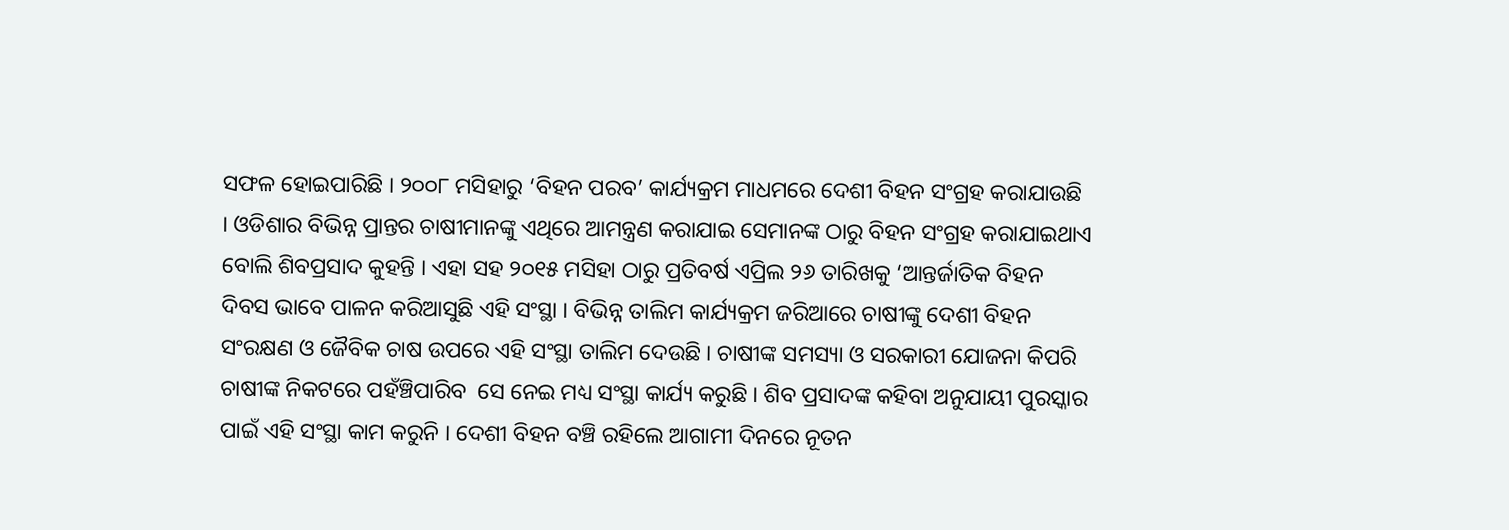ସଫଳ ହୋଇପାରିଛି । ୨୦୦୮ ମସିହାରୁ ‘ବିହନ ପରବ’ କାର୍ଯ୍ୟକ୍ରମ ମାଧମରେ ଦେଶୀ ବିହନ ସଂଗ୍ରହ କରାଯାଉଛି । ଓଡିଶାର ବିଭିନ୍ନ ପ୍ରାନ୍ତର ଚାଷୀମାନଙ୍କୁ ଏଥିରେ ଆମନ୍ତ୍ରଣ କରାଯାଇ ସେମାନଙ୍କ ଠାରୁ ବିହନ ସଂଗ୍ରହ କରାଯାଇଥାଏ ବୋଲି ଶିବପ୍ରସାଦ କୁହନ୍ତି । ଏହା ସହ ୨୦୧୫ ମସିହା ଠାରୁ ପ୍ରତିବର୍ଷ ଏପ୍ରିଲ ୨୬ ତାରିଖକୁ ‘ଆନ୍ତର୍ଜାତିକ ବିହନ ଦିବସ ଭାବେ ପାଳନ କରିଆସୁଛି ଏହି ସଂସ୍ଥା । ବିଭିନ୍ନ ତାଲିମ କାର୍ଯ୍ୟକ୍ରମ ଜରିଆରେ ଚାଷୀଙ୍କୁ ଦେଶୀ ବିହନ ସଂରକ୍ଷଣ ଓ ଜୈବିକ ଚାଷ ଉପରେ ଏହି ସଂସ୍ଥା ତାଲିମ ଦେଉଛି । ଚାଷୀଙ୍କ ସମସ୍ୟା ଓ ସରକାରୀ ଯୋଜନା କିପରି ଚାଷୀଙ୍କ ନିକଟରେ ପହଁଞ୍ଚିପାରିବ  ସେ ନେଇ ମଧ୍ୟ ସଂସ୍ଥା କାର୍ଯ୍ୟ କରୁଛି । ଶିବ ପ୍ରସାଦଙ୍କ କହିବା ଅନୁଯାୟୀ ପୁରସ୍କାର ପାଇଁ ଏହି ସଂସ୍ଥା କାମ କରୁନି । ଦେଶୀ ବିହନ ବଞ୍ଚି ରହିଲେ ଆଗାମୀ ଦିନରେ ନୂତନ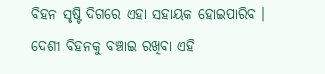ବିହନ ସୃଷ୍ଟି ଦିଗରେ ଏହା ସହାୟକ ହୋଇପାରିବ । ଦେଶୀ ବିହନକୁ ବଞ୍ଚାଇ ରଖିବା ଏହି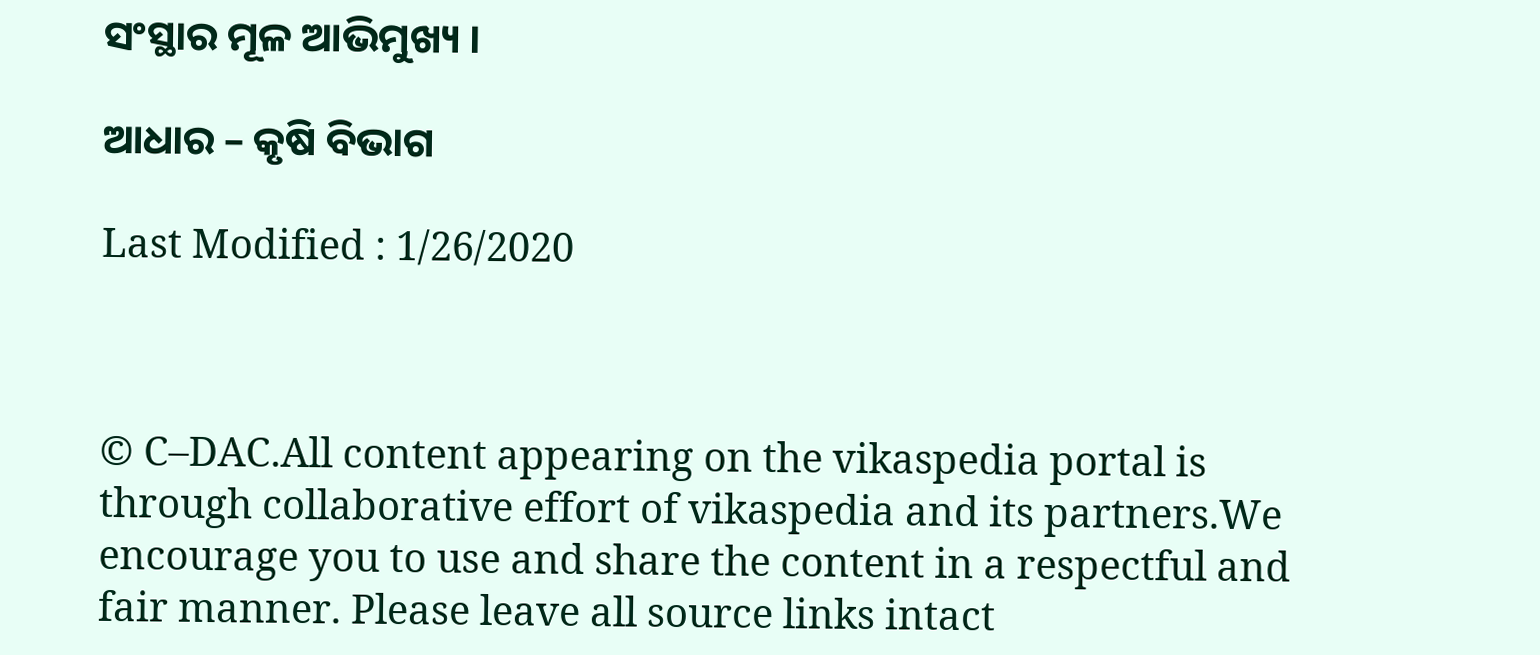ସଂସ୍ଥାର ମୂଳ ଆଭିମୁଖ୍ୟ ।

ଆଧାର – କୃଷି ବିଭାଗ

Last Modified : 1/26/2020



© C–DAC.All content appearing on the vikaspedia portal is through collaborative effort of vikaspedia and its partners.We encourage you to use and share the content in a respectful and fair manner. Please leave all source links intact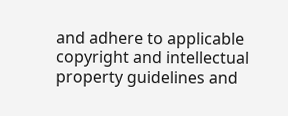and adhere to applicable copyright and intellectual property guidelines and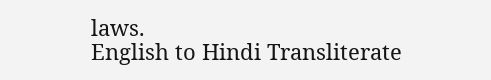laws.
English to Hindi Transliterate